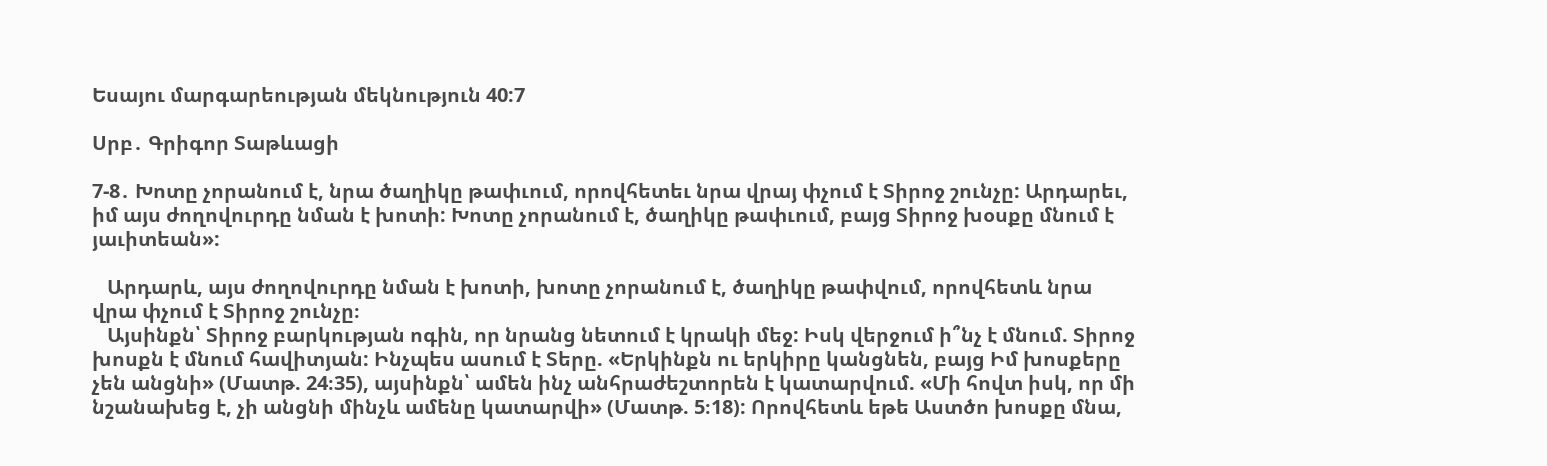Եսայու մարգարեության մեկնություն 40:7

Սրբ․ Գրիգոր Տաթևացի

7-8․ Խոտը չորանում է, նրա ծաղիկը թափւում, որովհետեւ նրա վրայ փչում է Տիրոջ շունչը: Արդարեւ, իմ այս ժողովուրդը նման է խոտի: Խոտը չորանում է, ծաղիկը թափւում, բայց Տիրոջ խօսքը մնում է յաւիտեան»:

   Արդարև, այս ժողովուրդը նման է խոտի, խոտը չորանում է, ծաղիկը թափվում, որովհետև նրա վրա փչում է Տիրոջ շունչը։
   Այսինքն՝ Տիրոջ բարկության ոգին, որ նրանց նետում է կրակի մեջ: Իսկ վերջում ի՞նչ է մնում. Տիրոջ խոսքն է մնում հավիտյան: Ինչպես ասում է Տերը. «Երկինքն ու երկիրը կանցնեն, բայց Իմ խոսքերը չեն անցնի» (Մատթ. 24։35), այսինքն՝ ամեն ինչ անհրաժեշտորեն է կատարվում. «Մի հովտ իսկ, որ մի նշանախեց է, չի անցնի մինչև ամենը կատարվի» (Մատթ. 5։18): Որովհետև եթե Աստծո խոսքը մնա,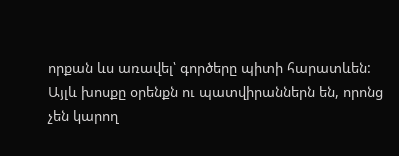որքան ևս առավել՝ գործերը պիտի հարատևեն: Այլև խոսքը օրենքն ու պատվիրաններն են, որոնց չեն կարող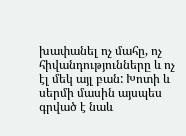խափանել ոչ մահը, ոչ հիվանդությունները և ոչ էլ մեկ այլ բան: Խոտի և սերմի մասին այսպես գրված է նաև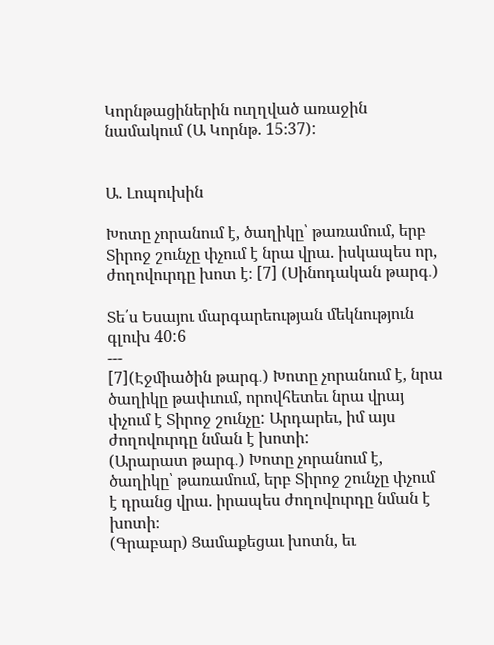Կորնթացիներին ուղղված առաջին նամակում (Ա Կորնթ. 15։37):


Ա. Լոպուխին

Խոտը չորանում է, ծաղիկը՝ թառամում, երբ Տիրոջ շունչը փչում է նրա վրա. իսկապես որ, ժողովուրդը խոտ է։ [7] (Սինոդական թարգ․)

Տե՛ս Եսայու մարգարեության մեկնություն գլուխ 40:6
---
[7](Էջմիածին թարգ․) Խոտը չորանում է, նրա ծաղիկը թափւում, որովհետեւ նրա վրայ փչում է Տիրոջ շունչը: Արդարեւ, իմ այս ժողովուրդը նման է խոտի:
(Արարատ թարգ․) Խոտը չորանում է, ծաղիկը՝ թառամում, երբ Տիրոջ շունչը փչում է դրանց վրա. իրապես ժողովուրդը նման է խոտի։
(Գրաբար) Ցամաքեցաւ խոտն, եւ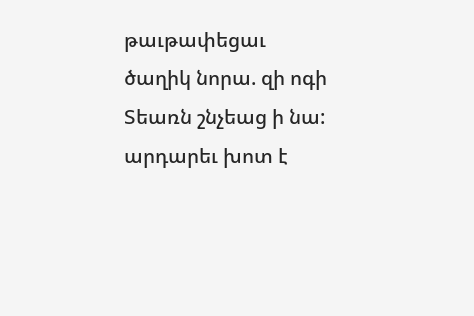թաւթափեցաւ ծաղիկ նորա. զի ոգի Տեառն շնչեաց ի նա: արդարեւ խոտ է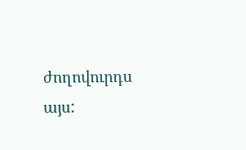ժողովուրդս այս: